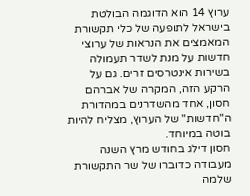ערוץ 14 הוא הדוגמה הבולטת בישראל לתופעה של כלי תקשורת המאמצים את הנראות של ערוצי חדשות על מנת לשדר תעמולה בשירות אינטרסים זרים. גם על הרקע הזה, המקרה של אברהם חסון, אחד מהשדרנים במהדורת ה"חדשות" של הערוץ, מצליח להיות בוטה במיוחד.
חסון דילג בחודש מרץ השנה מעבודה כדוברו של שר התקשורת שלמה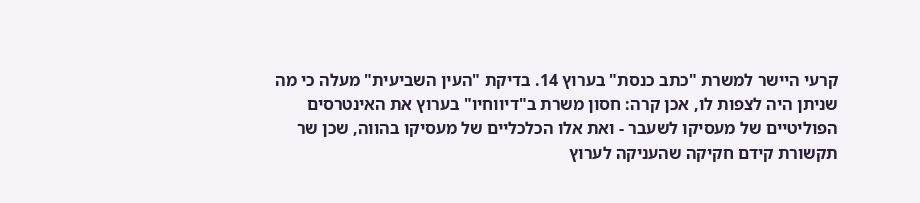קרעי היישר למשרת "כתב כנסת" בערוץ 14. בדיקת "העין השביעית" מעלה כי מה שניתן היה לצפות לו, אכן קרה: חסון משרת ב"דיווחיו" בערוץ את האינטרסים הפוליטיים של מעסיקו לשעבר - ואת אלו הכלכליים של מעסיקו בהווה, שכן שר תקשורת קידם חקיקה שהעניקה לערוץ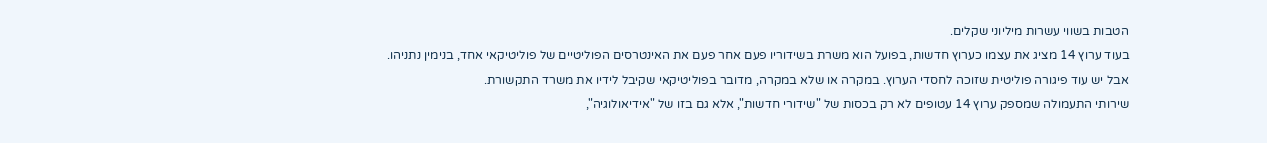הטבות בשווי עשרות מיליוני שקלים.
בעוד ערוץ 14 מציג את עצמו כערוץ חדשות, בפועל הוא משרת בשידוריו פעם אחר פעם את האינטרסים הפוליטיים של פוליטיקאי אחד, בנימין נתניהו. אבל יש עוד פיגורה פוליטית שזוכה לחסדי הערוץ. במקרה או שלא במקרה, מדובר בפוליטיקאי שקיבל לידיו את משרד התקשורת.
שירותי התעמולה שמספק ערוץ 14 עטופים לא רק בכסות של "שידורי חדשות", אלא גם בזו של "אידיאולוגיה",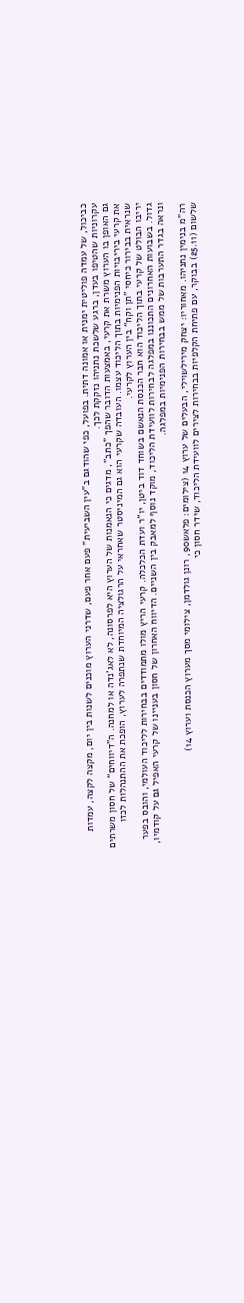כביכול, של עמדה פוליטית ימנית או אמונה דתית. בפועל, כפי שהודגם ב"עין השביעית" פעם אחר פעם, שדרני הערוץ מוכנים לשנות בין יום, מקצה לקצה, עמדות עקרוניות שהטיפו בעדן, ברגע שלשכת נתניהו נזקקת לכך.
גם האופן בו הערוץ משרת את קרעי, באמצעות הדובר שהפך "כתב", מדגים כי הנאמנות של הערוץ היא לפרסונה, לא לאג'נדה או למחנה. ה"דיווחים" של חסון משרתים את קרעי ביריבויות הפנימיות בתוך הליכוד עצמו. העובדה שקרעי הוא גם המיניסטר שאחראי על הרגולציה המיוחדת שנתפרה לערוץ, הופכת את ההתנהלות לכזו שנראית בבירור כיחסי "תן וקח" בין הערוץ לקרעי.
יריבו הבולט של קרעי בתוך הליכוד הוא חבר הכנסת הנאשם בשוחד דוד ביטן, יו"ר ועדת הכלכלה. קרעי הריץ מולו מתמודדים בבחירות לליכוד העולמי, והובס בפער גדול. בשבועות האחרונים התכוננו במפלגה לבחירות לוועידת הליכוד, מוקד נוסף למאבק בין השניים. הדיווח האחרון של חסון בעניינו של קרעי האפיל גם על קודמיו, ונראה בגדר התערבות של ממש בבחירות הפנימיות במפלגה.

רה"מ בנימין נתניהו. מאחוריו: יצחק מירילשוילי, הבעלים של ערוץ 14 (צילומים: פלאש90, רונן גולדמן, צילומי מסך מערוץ הכנסת וערוץ 14)
שלשום (25.11) בבוקר, עם פתיחת הקלפיות בבחירות לצירים לוועידת הליכוד, שידר חסון כי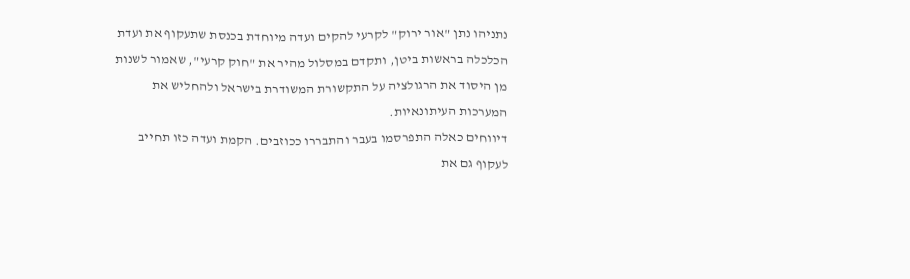נתניהו נתן "אור ירוק" לקרעי להקים ועדה מיוחדת בכנסת שתעקוף את ועדת הכלכלה בראשות ביטן, ותקדם במסלול מהיר את "חוק קרעי", שאמור לשנות מן היסוד את הרגולציה על התקשורת המשודרת בישראל ולהחליש את המערכות העיתונאיות.
דיווחים כאלה התפרסמו בעבר והתבררו ככוזבים. הקמת ועדה כזו תחייב לעקוף גם את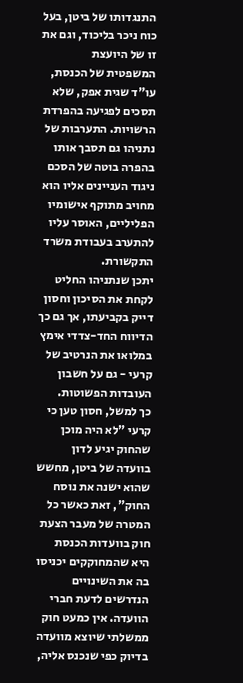התנגדותו של ביטן, בעל כוח ניכר בליכוד, וגם את זו של היועצת המשפטית של הכנסת, עו"ד שגית אפק, שלא תסכים לפגיעה בהפרדת הרשויות. התערבות של נתניהו גם תסבך אותו בהפרה בוטה של הסכם ניגוד העניינים אליו הוא מחויב מתוקף אישומיו הפליליים, האוסר עליו להתערב בעבודת משרד התקשורת.
יתכן שנתניהו החליט לקחת את הסיכון וחסון דייק בקביעתו, אך גם כך הדיווח החד-צדדי אימץ במלואו את הנרטיב של קרעי - גם על חשבון העובדות הפשוטות.
כך למשל, חסון טען כי קרעי "לא היה מוכן שהחוק יגיע לדון בוועדה של ביטן, מחשש שהוא ישנה את נוסח החוק", זאת כאשר כל המטרה של מעבר הצעת חוק בוועדות הכנסת היא שהמחוקקים יכניסו בה את השינויים הנדרשים לדעת חברי הוועדה. אין כמעט חוק ממשלתי שיוצא מוועדה בדיוק כפי שנכנס אליה,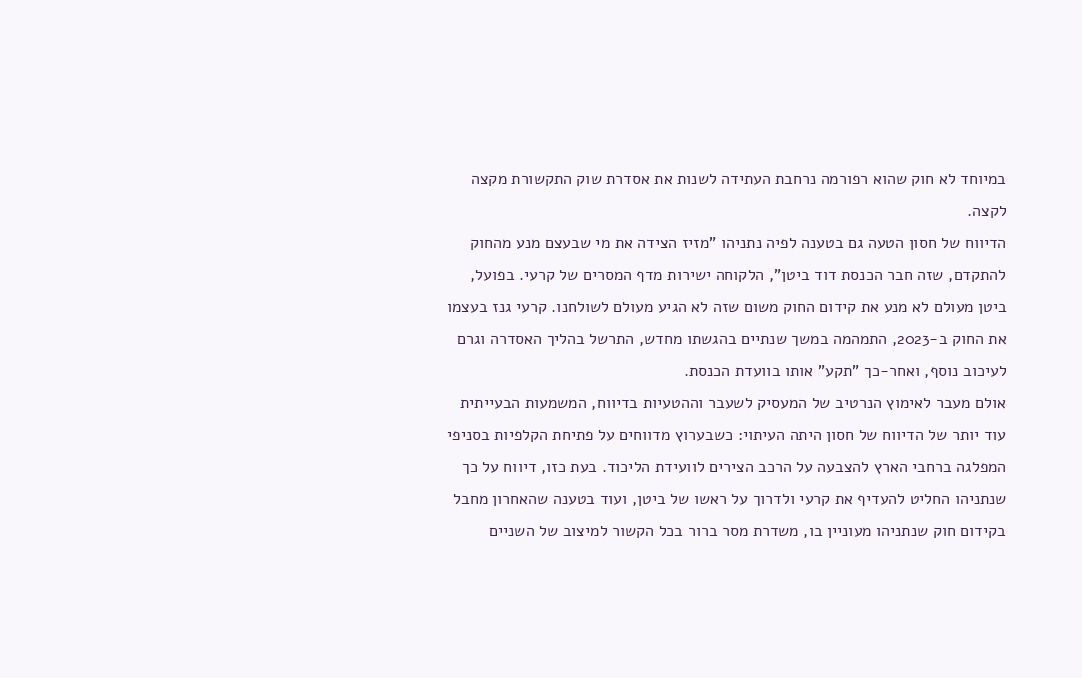במיוחד לא חוק שהוא רפורמה נרחבת העתידה לשנות את אסדרת שוק התקשורת מקצה לקצה.
הדיווח של חסון הטעה גם בטענה לפיה נתניהו "מזיז הצידה את מי שבעצם מנע מהחוק להתקדם, שזה חבר הכנסת דוד ביטן", הלקוחה ישירות מדף המסרים של קרעי. בפועל, ביטן מעולם לא מנע את קידום החוק משום שזה לא הגיע מעולם לשולחנו. קרעי גנז בעצמו את החוק ב-2023, התמהמה במשך שנתיים בהגשתו מחדש, התרשל בהליך האסדרה וגרם לעיכוב נוסף, ואחר-כך "תקע" אותו בוועדת הכנסת.
אולם מעבר לאימוץ הנרטיב של המעסיק לשעבר וההטעיות בדיווח, המשמעות הבעייתית עוד יותר של הדיווח של חסון היתה העיתוי: כשבערוץ מדווחים על פתיחת הקלפיות בסניפי המפלגה ברחבי הארץ להצבעה על הרכב הצירים לוועידת הליכוד. בעת כזו, דיווח על כך שנתניהו החליט להעדיף את קרעי ולדרוך על ראשו של ביטן, ועוד בטענה שהאחרון מחבל בקידום חוק שנתניהו מעוניין בו, משדרת מסר ברור בכל הקשור למיצוב של השניים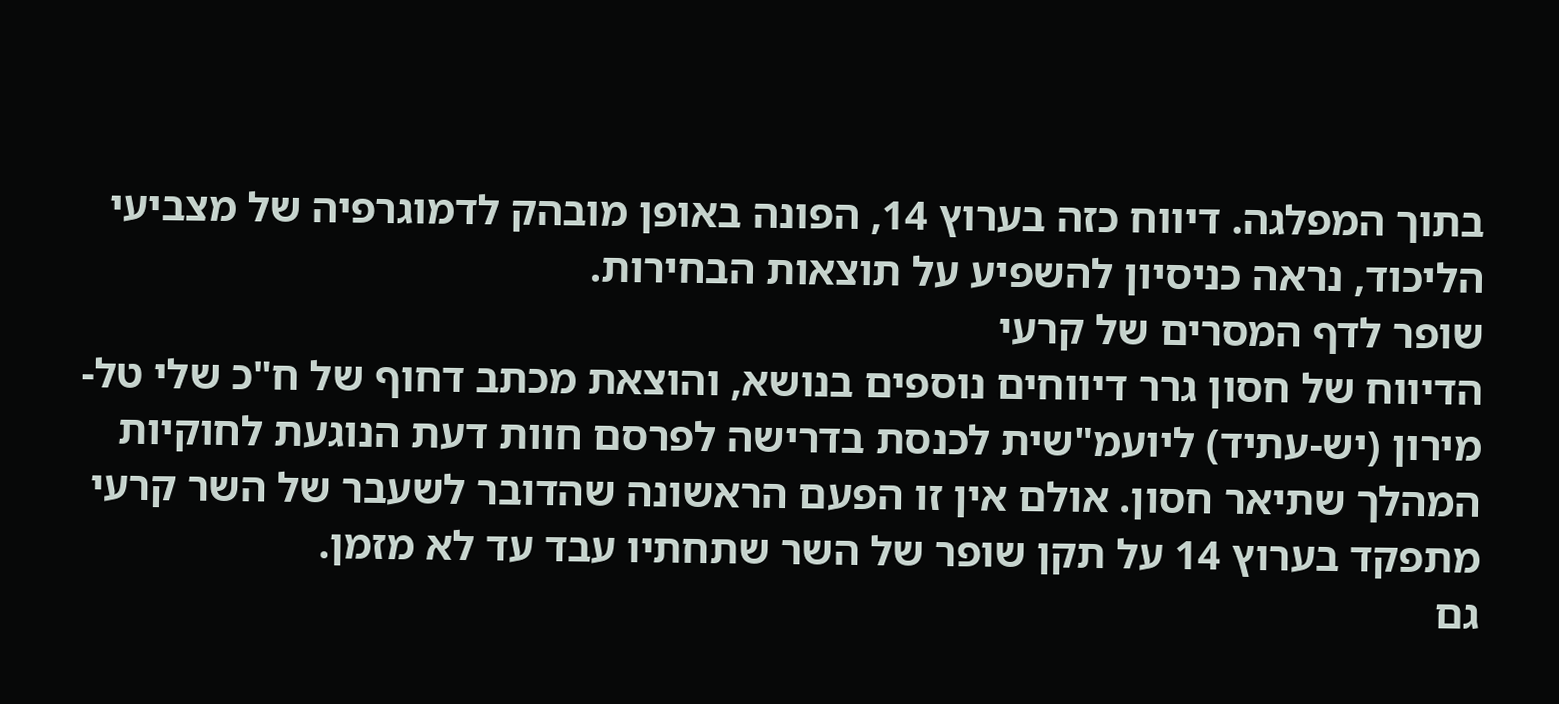בתוך המפלגה. דיווח כזה בערוץ 14, הפונה באופן מובהק לדמוגרפיה של מצביעי הליכוד, נראה כניסיון להשפיע על תוצאות הבחירות.
שופר לדף המסרים של קרעי
הדיווח של חסון גרר דיווחים נוספים בנושא, והוצאת מכתב דחוף של ח"כ שלי טל-מירון (יש-עתיד) ליועמ"שית לכנסת בדרישה לפרסם חוות דעת הנוגעת לחוקיות המהלך שתיאר חסון. אולם אין זו הפעם הראשונה שהדובר לשעבר של השר קרעי מתפקד בערוץ 14 על תקן שופר של השר שתחתיו עבד עד לא מזמן.
גם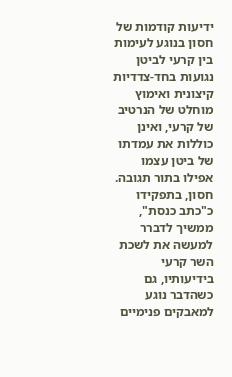ידיעות קודמות של חסון בנוגע לעימות בין קרעי לביטן נגועות בחד-צדדיות קיצונית ואימוץ מוחלט של הנרטיב של קרעי, ואינן כוללות את עמדתו של ביטן עצמו אפילו בתור תגובה. חסון, בתפקידו כ"כתב כנסת", ממשיך לדברר למעשה את לשכת השר קרעי בידיעותיו, גם כשהדבר נוגע למאבקים פנימיים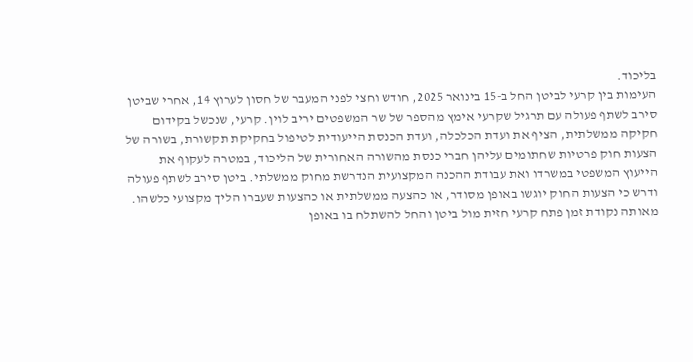בליכוד.
העימות בין קרעי לביטן החל ב-15 בינואר 2025, חודש וחצי לפני המעבר של חסון לערוץ 14, אחרי שביטן סירב לשתף פעולה עם תרגיל שקרעי אימץ מהספר של שר המשפטים יריב לוין. קרעי, שנכשל בקידום חקיקה ממשלתית, הציף את ועדת הכלכלה, ועדת הכנסת הייעודית לטיפול בחקיקת תקשורת, בשורה של הצעות חוק פרטיות שחתומים עליהן חברי כנסת מהשורה האחורית של הליכוד, במטרה לעקוף את הייעוץ המשפטי במשרדו ואת עבודת ההכנה המקצועית הנדרשת מחוק ממשלתי. ביטן סירב לשתף פעולה ודרש כי הצעות החוק יוגשו באופן מסודר, או כהצעה ממשלתית או כהצעות שעברו הליך מקצועי כלשהו.
מאותה נקודת זמן פתח קרעי חזית מול ביטן והחל להשתלח בו באופן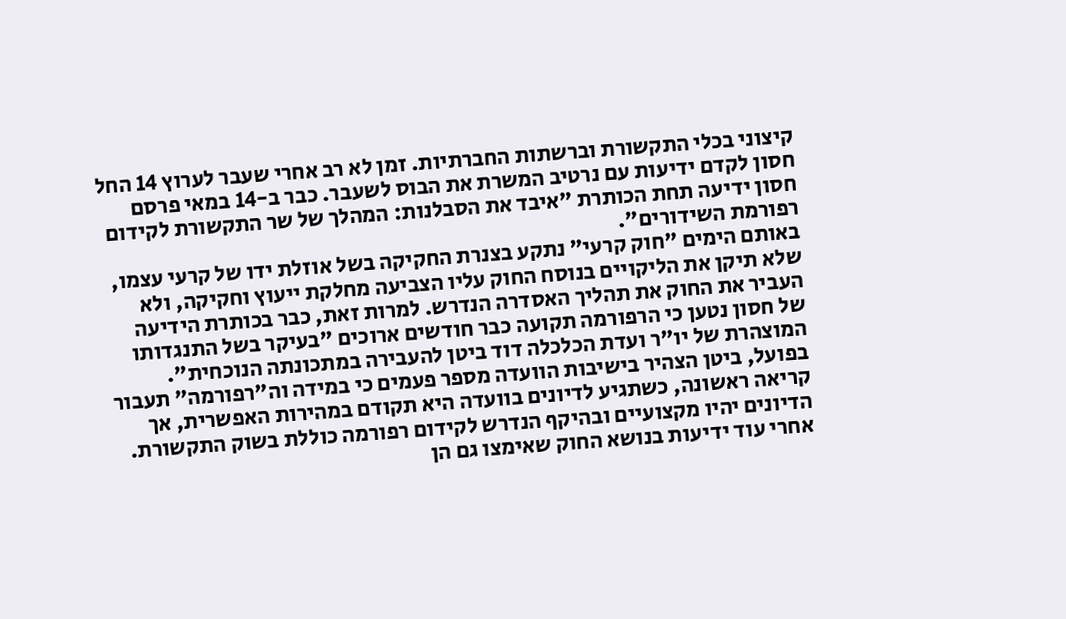קיצוני בכלי התקשורת וברשתות החברתיות. זמן לא רב אחרי שעבר לערוץ 14 החל חסון לקדם ידיעות עם נרטיב המשרת את הבוס לשעבר. כבר ב-14 במאי פרסם חסון ידיעה תחת הכותרת "איבד את הסבלנות: המהלך של שר התקשורת לקידום רפורמת השידורים".
באותם הימים "חוק קרעי" נתקע בצנרת החקיקה בשל אוזלת ידו של קרעי עצמו, שלא תיקן את הליקויים בנוסח החוק עליו הצביעה מחלקת ייעוץ וחקיקה, ולא העביר את החוק את תהליך האסדרה הנדרש. למרות זאת, כבר בכותרת הידיעה של חסון נטען כי הרפורמה תקועה כבר חודשים ארוכים "בעיקר בשל התנגדותו המוצהרת של יו"ר ועדת הכלכלה דוד ביטן להעבירה במתכונתה הנוכחית".
בפועל, ביטן הצהיר בישיבות הוועדה מספר פעמים כי במידה וה"רפורמה" תעבור קריאה ראשונה, כשתגיע לדיונים בוועדה היא תקודם במהירות האפשרית, אך הדיונים יהיו מקצועיים ובהיקף הנדרש לקידום רפורמה כוללת בשוק התקשורת.
אחרי עוד ידיעות בנושא החוק שאימצו גם הן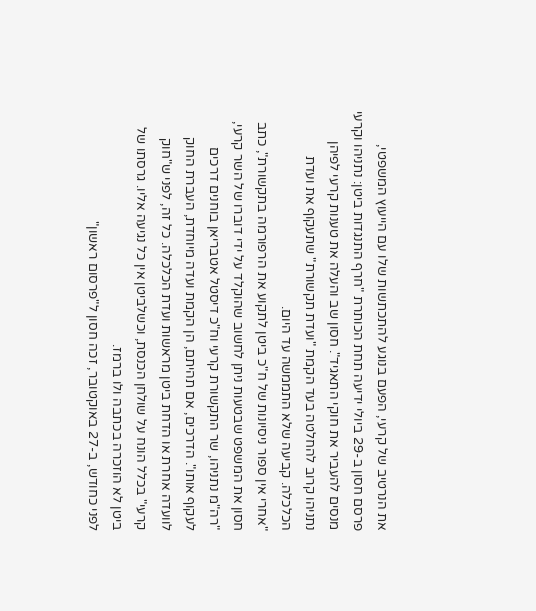את הנרטיב של קרעי, הפעם בנוגע להתכתשות שלו עם הייעוץ המשפטי, פרסם חסון ב-29 ביולי ידיעה תחת הכותרת "חרף התנגדות ביטן: נתניהו וקרעי מנסים להעביר את חוקי התאגיד". חסון שב והעלה את טענות קרעי לפיהן נתניהו קרוב להחלטה בעד הקמת "ועדת תקשורת" שתעקוף את ועדת הכלכלה. קביעה שלא התממשה עד היום.
"אחרי אין ספור ניסיונות של ח"כ ביטן לתקוע את הרפורמה בתקשורת", כתב חסון את המשפט שבטעות ניתן לחשוב שהוקלד על ידי דוברו של השר קרעי, "רה"מ נתניהו, שר התקשורת קרעי וח"כ דיסטל אטבריאן בוחנים דרכים לעקוף אותו". הדרכים, אם תהיתם, הן הקמת ועדה מיוחדת, העברת החוק לוועדה אחרת או הדחת ביטן מראשות ועדת הכלכלה. כל זה, לפני ש"חוק קרעי" בכלל הונח על שולחן הכנסת, וכשלביטן אין כל נגיעה אליו. גרסתו של ביטן לא הוזכרה בכתבה ולו ברמז.
לפני כחודש, ב-27 באוקטובר, זכה חסון ל"פרסום ראשון"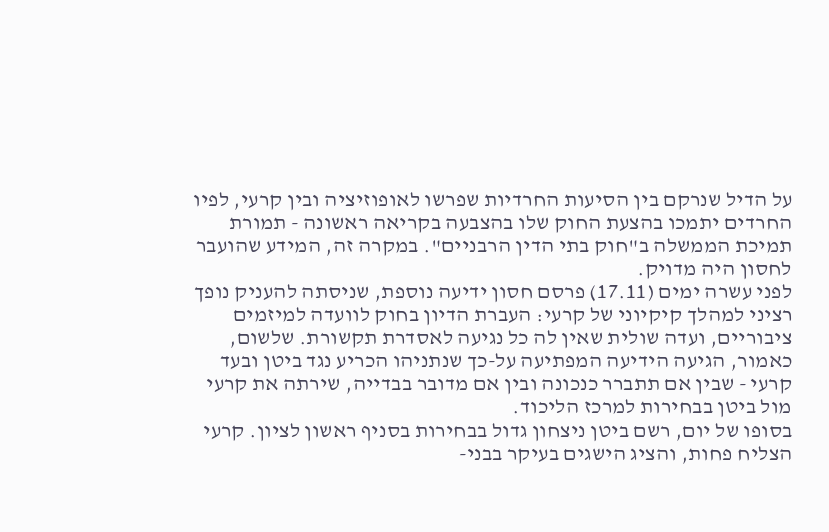על הדיל שנרקם בין הסיעות החרדיות שפרשו לאופוזיציה ובין קרעי, לפיו החרדים יתמכו בהצעת החוק שלו בהצבעה בקריאה ראשונה - תמורת תמיכת הממשלה ב"חוק בתי הדין הרבניים". במקרה זה, המידע שהועבר לחסון היה מדויק.
לפני עשרה ימים (17.11) פרסם חסון ידיעה נוספת, שניסתה להעניק נופך רציני למהלך קיקיוני של קרעי: העברת הדיון בחוק לוועדה למיזמים ציבוריים, ועדה שולית שאין לה כל נגיעה לאסדרת תקשורת. שלשום, כאמור, הגיעה הידיעה המפתיעה על-כך שנתניהו הכריע נגד ביטן ובעד קרעי - שבין אם תתברר כנכונה ובין אם מדובר בבדייה, שירתה את קרעי מול ביטן בבחירות למרכז הליכוד.
בסופו של יום, רשם ביטן ניצחון גדול בבחירות בסניף ראשון לציון. קרעי הצליח פחות, והציג הישגים בעיקר בבני-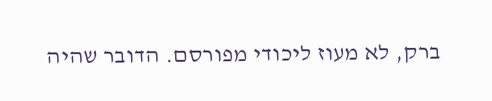ברק, לא מעוז ליכודי מפורסם. הדובר שהיה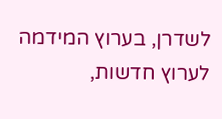לשדרן, בערוץ המידמה לערוץ חדשות,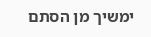ימשיך מן הסתם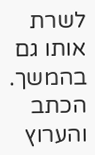לשרת אותו גם בהמשך.
הכתב והערוץ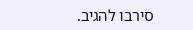סירבו להגיב.